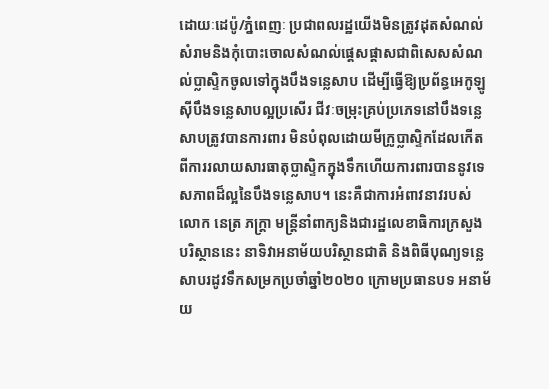ដោយៈដេប៉ូ/ភ្នំពេញៈ ប្រជាពលរដ្ឋយើងមិនត្រូវដុតសំណល់សំរាមនិងកុំបោះចោលសំណល់ផ្តេសផ្តាសជាពិសេសសំណល់ប្លាស្ទិកចូលទៅក្នុងបឹងទន្លេសាប ដើម្បីធ្វើឱ្យប្រព័ន្ធអេកូឡូស៊ីបឹងទន្លេសាបល្អប្រសើរ ជីវៈចម្រុះគ្រប់ប្រភេទនៅបឹងទន្លេសាបត្រូវបានការពារ មិនបំពុលដោយមីក្រូប្លាស្ទិកដែលកើតពីការរលាយសារធាតុប្លាស្ទិកក្នុងទឹកហើយការពារបាននូវទេសភាពដ៏ល្អនៃបឹងទន្លេសាប។ នេះគឺជាការអំពាវនាវរបស់លោក នេត្រ ភក្ត្រា មន្ត្រីនាំពាក្យនិងជារដ្ឋលេខាធិការក្រសួងបរិស្ថាននេះ នាទិវាអនាម័យបរិស្ថានជាតិ និងពិធីបុណ្យទន្លេសាបរដូវទឹកសម្រកប្រចាំឆ្នាំ២០២០ ក្រោមប្រធានបទ អនាម័យ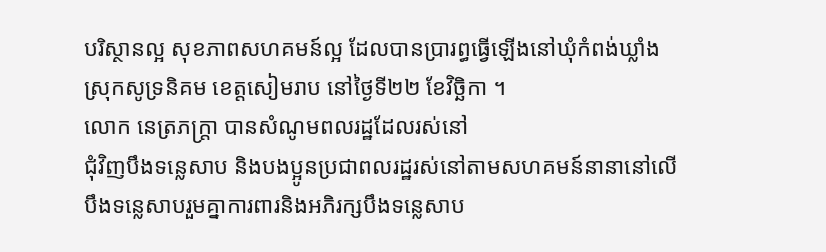បរិស្ថានល្អ សុខភាពសហគមន៍ល្អ ដែលបានប្រារព្ធធ្វើឡើងនៅឃុំកំពង់ឃ្លាំង ស្រុកសូទ្រនិគម ខេត្តសៀមរាប នៅថ្ងៃទី២២ ខែវិច្ឆិកា ។
លោក នេត្រភក្ត្រា បានសំណូមពលរដ្ឋដែលរស់នៅ
ជុំវិញបឹងទន្លេសាប និងបងប្អូនប្រជាពលរដ្ឋរស់នៅតាមសហគមន៍នានានៅលើបឹងទន្លេសាបរួមគ្នាការពារនិងអភិរក្សបឹងទន្លេសាប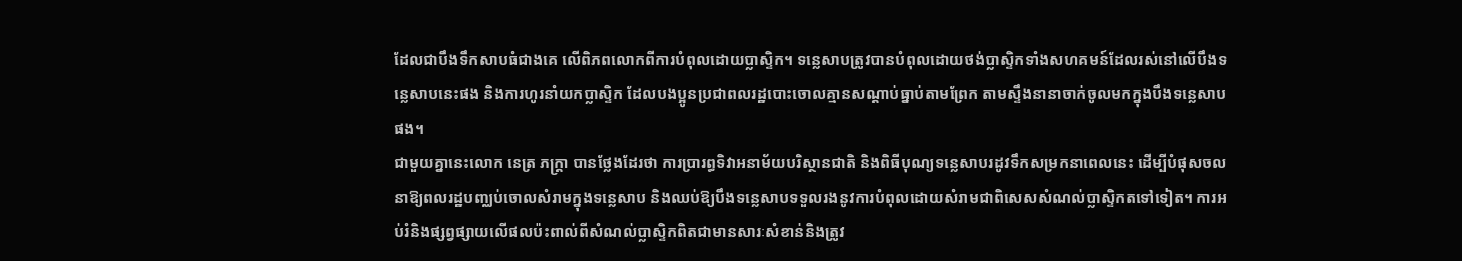ដែលជាបឹងទឹកសាបធំជាងគេ លើពិភពលោកពីការបំពុលដោយប្លាស្ទិក។ ទន្លេសាបត្រូវបានបំពុលដោយថង់ប្លាស្ទិកទាំងសហគមន៍ដែលរស់នៅលើបឹងទន្លេសាបនេះផង និងការហូរនាំយកប្លាស្ទិក ដែលបងប្អូនប្រជាពលរដ្ឋបោះចោលគ្មានសណ្តាប់ធ្នាប់តាមព្រែក តាមស្ទឹងនានាចាក់ចូលមកក្នុងបឹងទន្លេសាបផង។
ជាមួយគ្នានេះលោក នេត្រ ភក្ត្រា បានថ្លែងដែរថា ការប្រារព្ធទិវាអនាម័យបរិស្ថានជាតិ និងពិធីបុណ្យទន្លេសាបរដូវទឹកសម្រកនាពេលនេះ ដើម្បីបំផុសចលនាឱ្យពលរដ្ឋបញ្ឈប់ចោលសំរាមក្នុងទន្លេសាប និងឈប់ឱ្យបឹងទន្លេសាបទទួលរងនូវការបំពុលដោយសំរាមជាពិសេសសំណល់ប្លាស្ទិកតទៅទៀត។ ការអប់រំនិងផ្សព្វផ្សាយលើផលប៉ះពាល់ពីសំណល់ប្លាស្ទិកពិតជាមានសារៈសំខាន់និងត្រូវ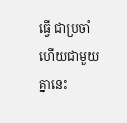ធ្វើ ជាប្រចាំហើយជាមួយគ្នានេះ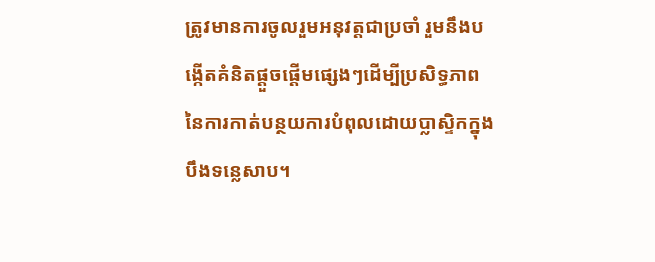ត្រូវមានការចូលរួមអនុវត្តជាប្រចាំ រួមនឹងបង្កើតគំនិតផ្តួចផ្តើមផ្សេងៗដើម្បីប្រសិទ្ធភាពនៃការកាត់បន្ថយការបំពុលដោយប្លាស្ទិកក្នុងបឹងទន្លេសាប។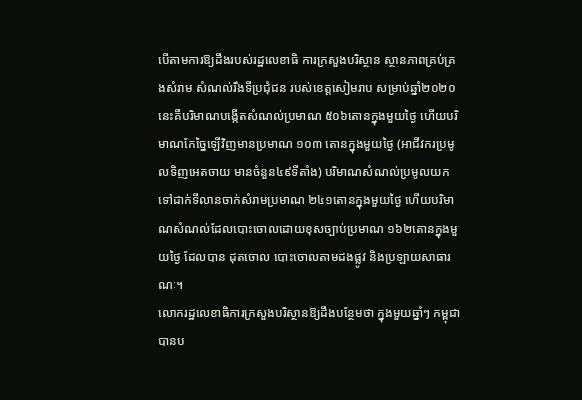បើតាមការឱ្យដឹងរបស់រដ្ឋលេខាធិ ការក្រសួងបរិស្ថាន ស្ថានភាពគ្រប់គ្រងសំរាម សំណល់រឹងទីប្រជុំជន របស់ខេត្តសៀមរាប សម្រាប់ឆ្នាំ២០២០នេះគឺបរិមាណបង្កើតសំណល់ប្រមាណ ៥០៦តោនក្នុងមួយថ្ងៃ ហើយបរិមាណកែច្នៃឡើវិញមានប្រមាណ ១០៣ តោនក្នុងមួយថ្ងៃ (អាជីវករប្រមូលទិញអេតចាយ មានចំនួន៤៩ទីតាំង) បរិមាណសំណល់ប្រមូលយកទៅដាក់ទីលានចាក់សំរាមប្រមាណ ២៤១តោនក្នុងមួយថ្ងៃ ហើយបរិមាណសំណល់ដែលបោះចោលដោយខុសច្បាប់ប្រមាណ ១៦២តោនក្នុងមួយថ្ងៃ ដែលបាន ដុតចោល បោះចោលតាមដងផ្លូវ និងប្រឡាយសាធារណៈ។
លោករដ្ឋលេខាធិការក្រសួងបរិស្ថានឱ្យដឹងបន្ថែមថា ក្នុងមួយឆ្នាំៗ កម្ពុជាបានប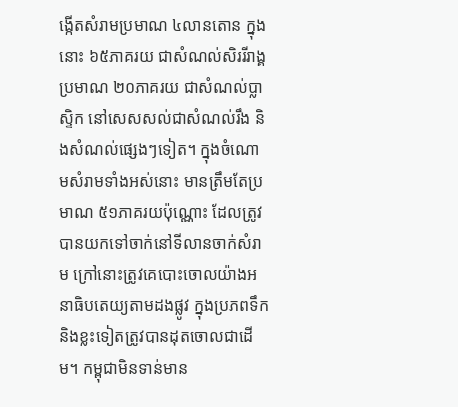ង្កើតសំរាមប្រមាណ ៤លានតោន ក្នុងនោះ ៦៥ភាគរយ ជាសំណល់សិររីរាង្គ ប្រមាណ ២០ភាគរយ ជាសំណល់ប្លាស្ទិក នៅសេសសល់ជាសំណល់រឹង និងសំណល់ផ្សេងៗទៀត។ ក្នុងចំណោមសំរាមទាំងអស់នោះ មានត្រឹមតែប្រមាណ ៥១ភាគរយប៉ុណ្ណោះ ដែលត្រូវបានយកទៅចាក់នៅទីលានចាក់សំរាម ក្រៅនោះត្រូវគេបោះចោលយ៉ាងអនាធិបតេយ្យតាមដងផ្លូវ ក្នុងប្រភពទឹក និងខ្លះទៀតត្រូវបានដុតចោលជាដើម។ កម្ពុជាមិនទាន់មាន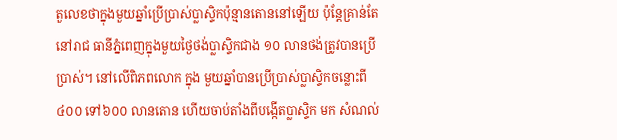តួលេខថាក្នុងមួយឆ្នាំប្រើប្រាស់ប្លាស្ទិកប៉ុន្មានតោននៅឡើយ ប៉ុន្តែគ្រាន់តែនៅរាជ ធានីភ្នំពេញក្នុងមួយថ្ងៃថង់ប្លាស្ទិកជាង ១០ លានថង់ត្រូវបានប្រើប្រាស់។ នៅលើពិភពលោក ក្នុង មួយឆ្នាំបានប្រើប្រាស់ប្លាស្ទិកចន្លោះពី ៤០០ ទៅ៦០០ លានតោន ហើយចាប់តាំងពីបង្កើតប្លាស្ទិក មក សំណល់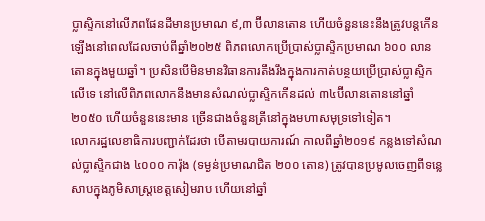ប្លាស្ទិកនៅលើភពផែនដីមានប្រមាណ ៩,៣ ប៊ីលានតោន ហើយចំនួននេះនឹងត្រូវបន្តកើនឡើងនៅពេលដែលចាប់ពីឆ្នាំ២០២៥ ពិភពលោកប្រើប្រាស់ប្លាស្ទិកប្រមាណ ៦០០ លានតោនក្នុងមួយឆ្នាំ។ ប្រសិនបើមិនមានវិធានការតឹងរឹងក្នុងការកាត់បន្ថយប្រើប្រាស់ប្លាស្ទិកលើទេ នៅលើពិភពលោកនឹងមានសំណល់ប្លាស្ទិកកើនដល់ ៣៤ប៊ីលានតោននៅឆ្នាំ២០៥០ ហើយចំនួននេះមាន ច្រើនជាងចំនួនត្រីនៅក្នុងមហាសមុទ្រទៅទៀត។
លោករដ្ឋលេខាធិការបញ្ជាក់ដែរថា បើតាមរបាយការណ៍ កាលពីឆ្នាំ២០១៩ កន្លងទៅសំណល់ប្លាស្ទិកជាង ៤០០០ ការ៉ុង (ទម្ងន់ប្រមាណជិត ២០០ តោន) ត្រូវបានប្រមូលចេញពីទន្លេសាបក្នុងភូមិសាស្ត្រខេត្តសៀមរាប ហើយនៅឆ្នាំ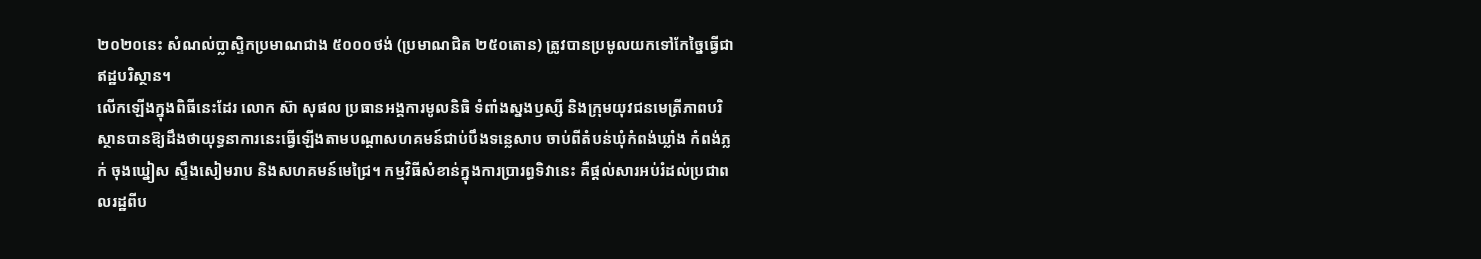២០២០នេះ សំណល់ប្លាស្ទិកប្រមាណជាង ៥០០០ថង់ (ប្រមាណជិត ២៥០តោន) ត្រូវបានប្រមូលយកទៅកែច្នៃធ្វើជាឥដ្ឋបរិស្ថាន។
លើកឡើងក្នុងពិធីនេះដែរ លោក ស៊ា សុផល ប្រធានអង្គការមូលនិធិ ទំពាំងស្នងឫស្សី និងក្រុមយុវជនមេត្រីភាពបរិស្ថានបានឱ្យដឹងថាយុទ្ធនាការនេះធ្វើឡើងតាមបណ្ដាសហគមន៍ជាប់បឹងទន្លេសាប ចាប់ពីតំបន់ឃុំកំពង់ឃ្លាំង កំពង់ភ្លក់ ចុងឃ្នៀស ស្ទឹងសៀមរាប និងសហគមន៍មេជ្រៃ។ កម្មវិធីសំខាន់ក្នុងការប្រារព្ធទិវានេះ គឺផ្តល់សារអប់រំដល់ប្រជាពលរដ្ឋពីប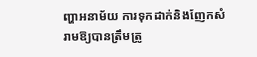ញ្ហាអនាម័យ ការទុកដាក់និងញែកសំរាមឱ្យបានត្រឹមត្រូ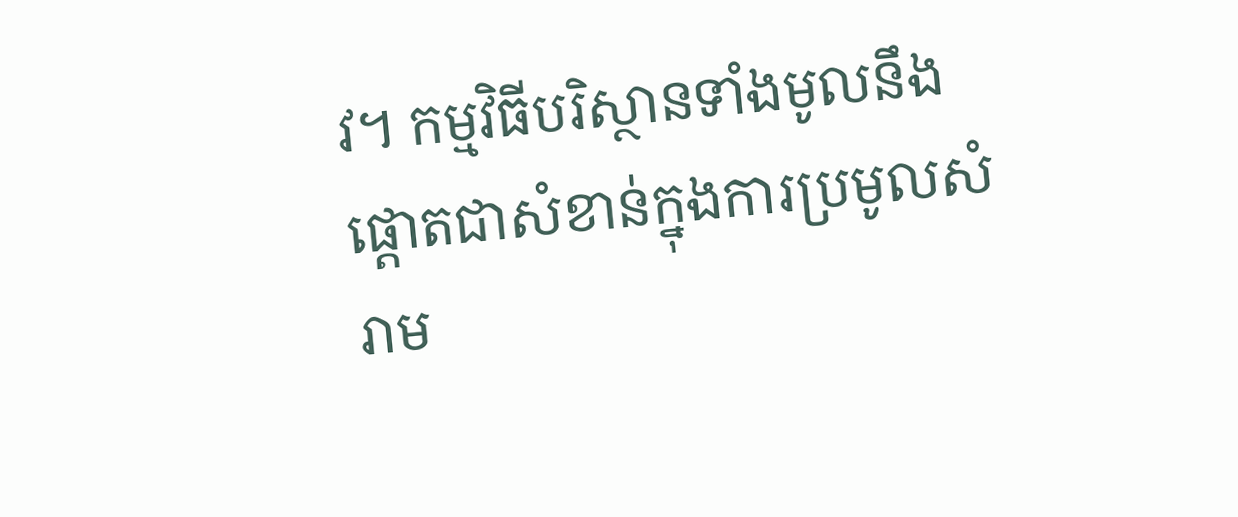វ។ កម្មវិធីបរិស្ថានទាំងមូលនឹងផ្តោតជាសំខាន់ក្នុងការប្រមូលសំរាម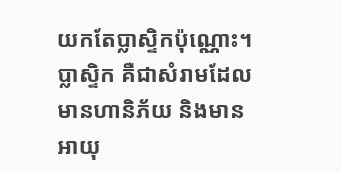យកតែប្លាស្ទិកប៉ុណ្ណោះ។ ប្លាស្ទិក គឺជាសំរាមដែលមានហានិភ័យ និងមានអាយុ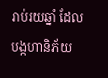រាប់រយឆ្នាំ ដែលបង្កហានិភ័យ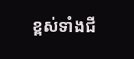ខ្ពស់ទាំងជី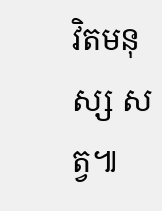វិតមនុស្ស សត្វ៕